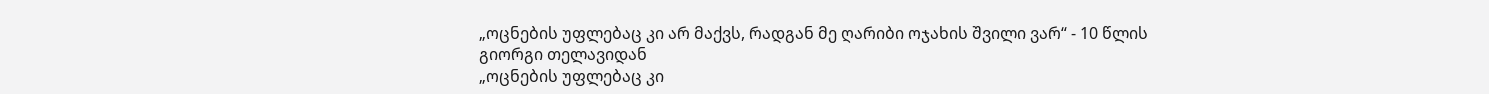„ოცნების უფლებაც კი არ მაქვს, რადგან მე ღარიბი ოჯახის შვილი ვარ“ - 10 წლის გიორგი თელავიდან
„ოცნების უფლებაც კი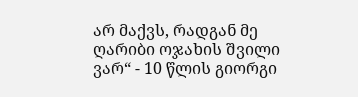არ მაქვს, რადგან მე ღარიბი ოჯახის შვილი ვარ“ - 10 წლის გიორგი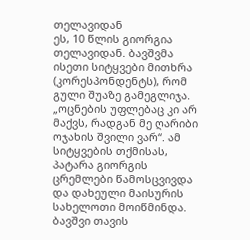თელავიდან
ეს, 10 წლის გიორგია თელავიდან. ბავშვმა ისეთი სიტყვები მითხრა (კორესპონდენტს), რომ გული შუაზე გამეგლიჯა. „ოცნების უფლებაც კი არ მაქვს, რადგან მე ღარიბი ოჯახის შვილი ვარ“. ამ სიტყვების თქმისას, პატარა გიორგის ცრემლები წამოსცვივდა და დახეული მაისურის სახელოთი მოიწმინდა. ბავშვი თავის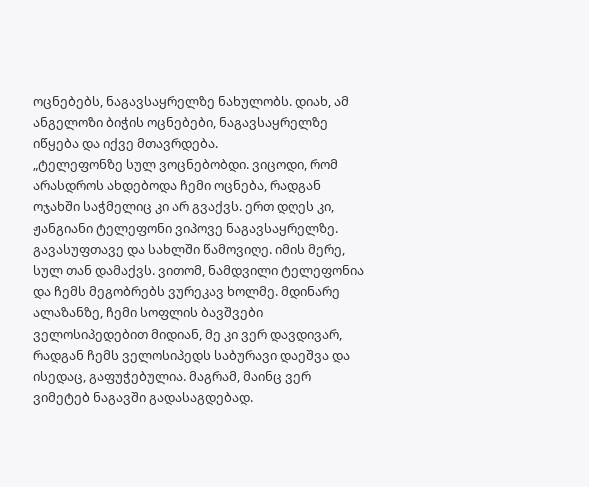ოცნებებს, ნაგავსაყრელზე ნახულობს. დიახ, ამ ანგელოზი ბიჭის ოცნებები, ნაგავსაყრელზე იწყება და იქვე მთავრდება.
„ტელეფონზე სულ ვოცნებობდი. ვიცოდი, რომ არასდროს ახდებოდა ჩემი ოცნება, რადგან ოჯახში საჭმელიც კი არ გვაქვს. ერთ დღეს კი, ჟანგიანი ტელეფონი ვიპოვე ნაგავსაყრელზე. გავასუფთავე და სახლში წამოვიღე. იმის მერე, სულ თან დამაქვს. ვითომ, ნამდვილი ტელეფონია და ჩემს მეგობრებს ვურეკავ ხოლმე. მდინარე ალაზანზე, ჩემი სოფლის ბავშვები ველოსიპედებით მიდიან, მე კი ვერ დავდივარ, რადგან ჩემს ველოსიპედს საბურავი დაეშვა და ისედაც, გაფუჭებულია. მაგრამ, მაინც ვერ ვიმეტებ ნაგავში გადასაგდებად.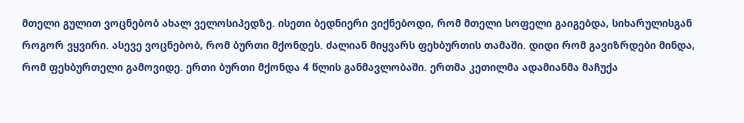მთელი გულით ვოცნებობ ახალ ველოსიპედზე. ისეთი ბედნიერი ვიქნებოდი, რომ მთელი სოფელი გაიგებდა, სიხარულისგან როგორ ვყვირი. ასევე ვოცნებობ, რომ ბურთი მქონდეს. ძალიან მიყვარს ფეხბურთის თამაში. დიდი რომ გავიზრდები მინდა, რომ ფეხბურთელი გამოვიდე. ერთი ბურთი მქონდა 4 წლის განმავლობაში. ერთმა კეთილმა ადამიანმა მაჩუქა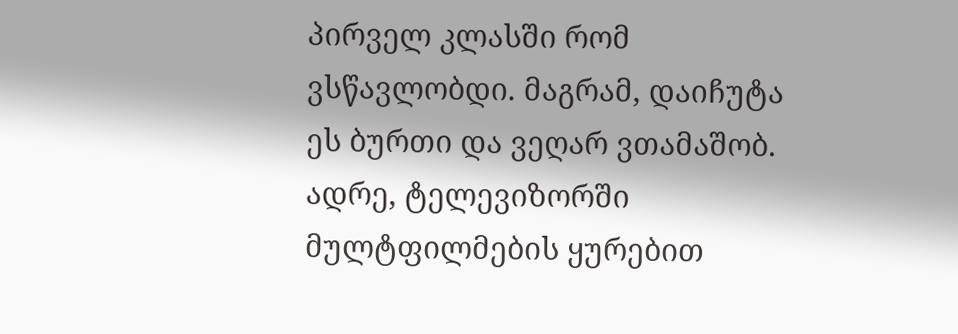პირველ კლასში რომ ვსწავლობდი. მაგრამ, დაიჩუტა ეს ბურთი და ვეღარ ვთამაშობ. ადრე, ტელევიზორში მულტფილმების ყურებით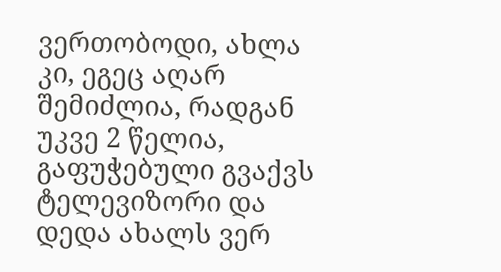ვერთობოდი, ახლა კი, ეგეც აღარ შემიძლია, რადგან უკვე 2 წელია, გაფუჭებული გვაქვს ტელევიზორი და დედა ახალს ვერ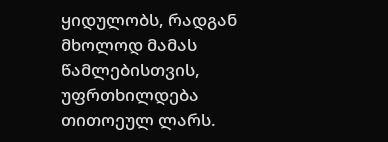ყიდულობს, რადგან მხოლოდ მამას წამლებისთვის, უფრთხილდება თითოეულ ლარს.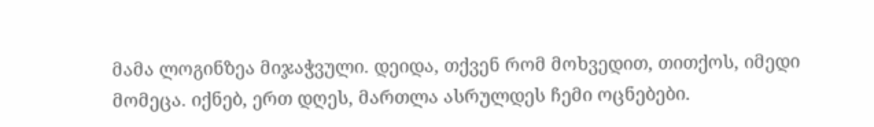მამა ლოგინზეა მიჯაჭვული. დეიდა, თქვენ რომ მოხვედით, თითქოს, იმედი მომეცა. იქნებ, ერთ დღეს, მართლა ასრულდეს ჩემი ოცნებები.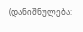(დანიშნულება: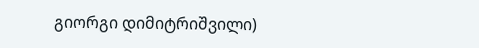გიორგი დიმიტრიშვილი)